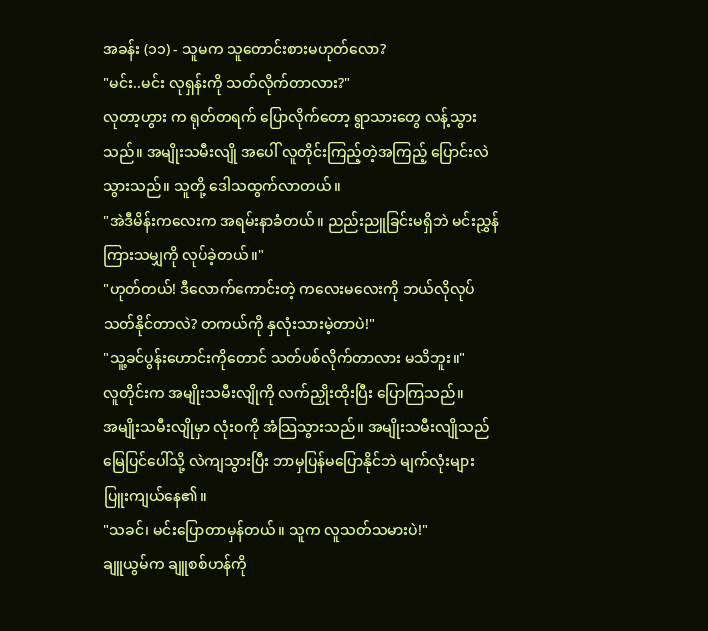အခန်း (၁၁) - သူမက သူတောင်းစားမဟုတ်လော?
"မင်း..မင်း လုရှန်းကို သတ်လိုက်တာလား?"
လုတာ့ဟွား က ရုတ်တရက် ပြောလိုက်တော့ ရွာသားတွေ လန့်သွားသည်။ အမျိုးသမီးလျို အပေါ် လူတိုင်းကြည့်တဲ့အကြည့် ပြောင်းလဲသွားသည်။ သူတို့ ဒေါသထွက်လာတယ်။
"အဲဒီမိန်းကလေးက အရမ်းနာခံတယ်။ ညည်းညူခြင်းမရှိဘဲ မင်းညွှန်ကြားသမျှကို လုပ်ခဲ့တယ်။"
"ဟုတ်တယ်! ဒီလောက်ကောင်းတဲ့ ကလေးမလေးကို ဘယ်လိုလုပ် သတ်နိုင်တာလဲ? တကယ်ကို နှလုံးသားမဲ့တာပဲ!"
"သူ့ခင်ပွန်းဟောင်းကိုတောင် သတ်ပစ်လိုက်တာလား မသိဘူး။"
လူတိုင်းက အမျိုးသမီးလျိုကို လက်ညှိုးထိုးပြီး ပြောကြသည်။
အမျိုးသမီးလျိုမှာ လုံးဝကို အံသြသွားသည်။ အမျိုးသမီးလျိုသည် မြေပြင်ပေါ်သို့ လဲကျသွားပြီး ဘာမှပြန်မပြောနိုင်ဘဲ မျက်လုံးများ ပြူးကျယ်နေ၏။
"သခင်၊ မင်းပြောတာမှန်တယ်။ သူက လူသတ်သမားပဲ!"
ချူယွမ်က ချူစစ်ဟန်ကို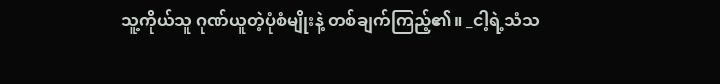သူ့ကိုယ်သူ ဂုဏ်ယူတဲ့ပုံစံမျိုးနဲ့ တစ်ချက်ကြည့်၏။ _ငါ့ရဲ့သံသ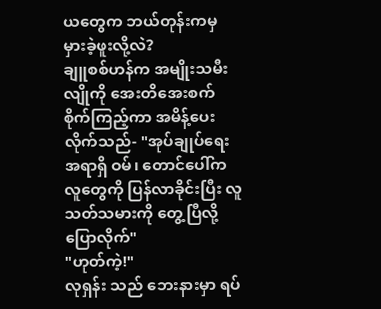ယတွေက ဘယ်တုန်းကမှ မှားခဲ့ဖူးလို့လဲ?
ချူစစ်ဟန်က အမျိုးသမီးလျိုကို အေးတိအေးစက် စိုက်ကြည့်ကာ အမိန့်ပေးလိုက်သည်- "အုပ်ချုပ်ရေးအရာရှိ ဝမ်၊ တောင်ပေါ်က လူတွေကို ပြန်လာခိုင်းပြီး လူသတ်သမားကို တွေ့ပြီလို့ ပြောလိုက်"
"ဟုတ်ကဲ့!"
လုရှန်း သည် ဘေးနားမှာ ရပ်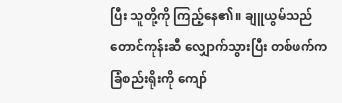ပြီး သူတို့ကို ကြည့်နေ၏။ ချူယွမ်သည် တောင်ကုန်းဆီ လျှောက်သွားပြီး တစ်ဖက်က ခြံစည်းရိုးကို ကျော်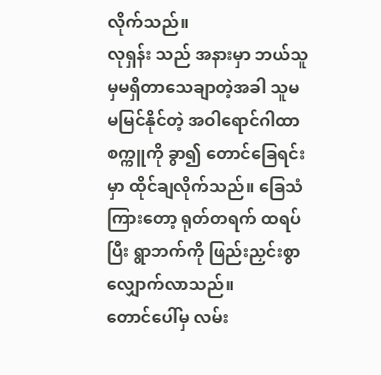လိုက်သည်။
လုရှန်း သည် အနားမှာ ဘယ်သူမှမရှိတာသေချာတဲ့အခါ သူမ မမြင်နိုင်တဲ့ အဝါရောင်ဂါထာစက္ကူကို ခွာ၍ တောင်ခြေရင်းမှာ ထိုင်ချလိုက်သည်။ ခြေသံကြားတော့ ရုတ်တရက် ထရပ်ပြီး ရွာဘက်ကို ဖြည်းညှင်းစွာ လျှောက်လာသည်။
တောင်ပေါ်မှ လမ်း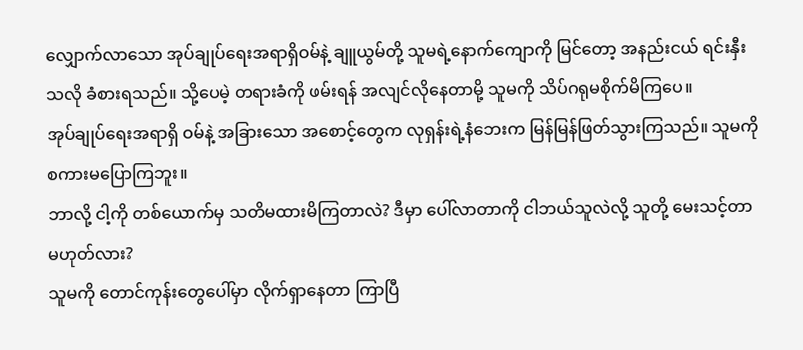လျှောက်လာသော အုပ်ချုပ်ရေးအရာရှိဝမ်နဲ့ ချူယွမ်တို့ သူမရဲ့နောက်ကျောကို မြင်တော့ အနည်းငယ် ရင်းနှီးသလို ခံစားရသည်။ သို့ပေမဲ့ တရားခံကို ဖမ်းရန် အလျင်လိုနေတာမို့ သူမကို သိပ်ဂရုမစိုက်မိကြပေ။
အုပ်ချုပ်ရေးအရာရှိ ဝမ်နဲ့ အခြားသော အစောင့်တွေက လုရှန်းရဲ့နံဘေးက မြန်မြန်ဖြတ်သွားကြသည်။ သူမကို စကားမပြောကြဘူး။
ဘာလို့ ငါ့ကို တစ်ယောက်မှ သတိမထားမိကြတာလဲ? ဒီမှာ ပေါ်လာတာကို ငါဘယ်သူလဲလို့ သူတို့ မေးသင့်တာ မဟုတ်လား?
သူမကို တောင်ကုန်းတွေပေါ်မှာ လိုက်ရှာနေတာ ကြာပြီ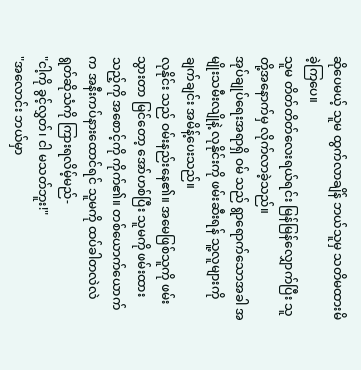ဆိုပေမယ့် သူမ ထွက်လာချိန် ဘယ်သူမှ သတိမထားမိခဲ့ကြပေ။
သူမ တိတ်တိတ်လေးရယ်ရင်း မြန်မြန်လျှောက်ပြီး သူတို့အနောက်မှ လိုက်လာခဲ့သည်။
အုပ်ချုပ်ရေးအရာရှိ ဝမ် သည် ရွာရောက်သောအခါ အမျိုးသမီးလျိုနဲ့ လုနိုင်းကို ဖမ်းဆီးရန် သူ့လူများကို ချက်ချင်း အမိန့်ပေးသည်။
လုနိုင်း သည် ဝမ်းနည်းနေ၏။ အမေဖြစ်သူကို ဖမ်းသွားတာ မြင်တော့ အော်ဟစ်ပြီး သူမကို ဖမ်းထားသည့်ကို အစောင့်ကို ကိုက်၏။ တစ်ယောက်ယောက်က အနီးကပ်နားထောင်ရင် သူမကို ထပ်ခါတလဲလဲ ရွတ်ဆိုသံကို ကြားရလိမ့်မည်-
"ငါ့ကို ခွင့်လွှတ်၊ ငါ မသတ်ဘူး!"
"အလောင်း ဘယ်မှာ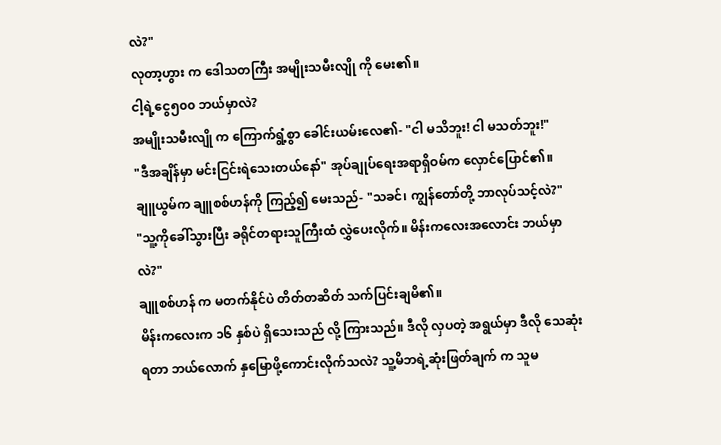လဲ?"
လုတာ့ဟွား က ဒေါသတကြီး အမျိုးသမီးလျို ကို မေး၏။
ငါ့ရဲ့ငွေ၅၀၀ ဘယ်မှာလဲ?
အမျိုးသမီးလျို က ကြောက်ရွံ့စွာ ခေါင်းယမ်းလေ၏- "ငါ မသိဘူး! ငါ မသတ်ဘူး!"
"ဒီအချိန်မှာ မင်းငြင်းရဲသေးတယ်နော်" အုပ်ချုပ်ရေးအရာရှိဝမ်က လှောင်ပြောင်၏။
ချူယွမ်က ချူစစ်ဟန်ကို ကြည့်၍ မေးသည်- "သခင်၊ ကျွန်တော်တို့ ဘာလုပ်သင့်လဲ?"
"သူ့ကိုခေါ်သွားပြီး ခရိုင်တရားသူကြီးထံ လွှဲပေးလိုက်။ မိန်းကလေးအလောင်း ဘယ်မှာလဲ?"
ချူစစ်ဟန် က မတက်နိုင်ပဲ တိတ်တဆိတ် သက်ပြင်းချမိ၏။
မိန်းကလေးက ၁၆ နှစ်ပဲ ရှိသေးသည် လို့ ကြားသည်။ ဒီလို လှပတဲ့ အရွယ်မှာ ဒီလို သေဆုံးရတာ ဘယ်လောက် နှမြောဖို့ကောင်းလိုက်သလဲ? သူ့မိဘရဲ့ဆုံးဖြတ်ချက် က သူမ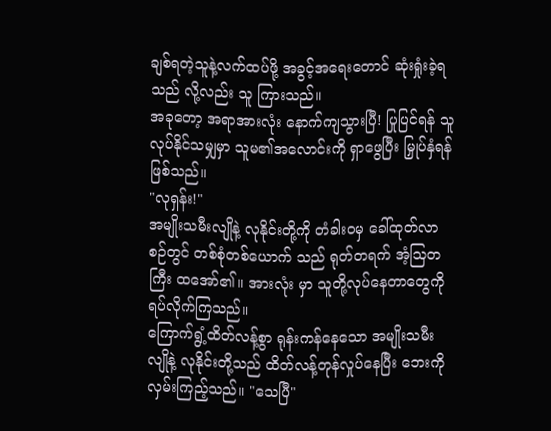ချစ်ရတဲ့သူနဲ့လက်ထပ်ဖို့ အခွင့်အရေးတောင် ဆုံးရှုံးခဲ့ရသည် လို့လည်း သူ ကြားသည်။
အခုတော့ အရာအားလုံး နောက်ကျသွားပြီ! ပြုပြင်ရန် သူလုပ်နိုင်သမျှမှာ သူမ၏အလောင်းကို ရှာဖွေပြီး မြှုပ်နှံရန်ဖြစ်သည်။
"လုရှန်း!"
အမျိုးသမီးလျိုနဲ့ လုနိုင်းတို့ကို တံခါးဝမှ ခေါ်ထုတ်လာစဉ်တွင် တစ်စုံတစ်ယောက် သည် ရုတ်တရက် အံ့သြတကြီး ထအော်၏။ အားလုံး မှာ သူတို့လုပ်နေတာတွေကို ရပ်လိုက်ကြသည်။
ကြောက်ရွံ့ထိတ်လန့်စွာ ရုန်းကန်နေသော အမျိုးသမီးလျိုနဲ့ လုနိုင်းတို့သည် ထိတ်လန့်တုန်လှုပ်နေပြီး ဘေးကို လှမ်းကြည့်သည်။ "သေပြီ"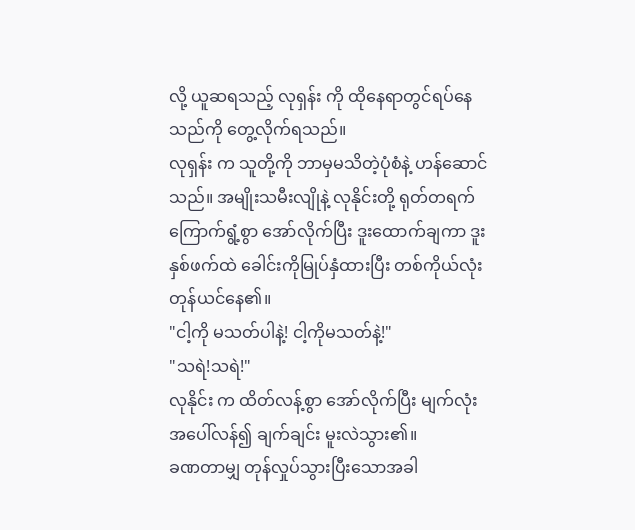လို့ ယူဆရသည့် လုရှန်း ကို ထိုနေရာတွင်ရပ်နေသည်ကို တွေ့လိုက်ရသည်။
လုရှန်း က သူတို့ကို ဘာမှမသိတဲ့ပုံစံနဲ့ ဟန်ဆောင်သည်။ အမျိုးသမီးလျိုနဲ့ လုနိုင်းတို့ ရုတ်တရက် ကြောက်ရွံ့စွာ အော်လိုက်ပြီး ဒူးထောက်ချကာ ဒူးနှစ်ဖက်ထဲ ခေါင်းကိုမြုပ်နှံထားပြီး တစ်ကိုယ်လုံး တုန်ယင်နေ၏။
"ငါ့ကို မသတ်ပါနဲ့! ငါ့ကိုမသတ်နဲ့!"
"သရဲ!သရဲ!"
လုနိုင်း က ထိတ်လန့်စွာ အော်လိုက်ပြီး မျက်လုံးအပေါ်လန်၍ ချက်ချင်း မူးလဲသွား၏။
ခဏတာမျှ တုန်လှုပ်သွားပြီးသောအခါ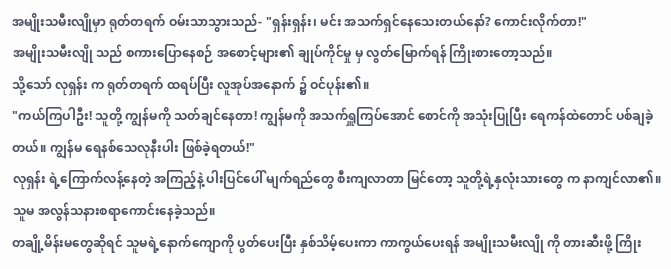အမျိုးသမီးလျိုမှာ ရုတ်တရက် ဝမ်းသာသွားသည်- "ရှန်းရှန်း၊ မင်း အသက်ရှင်နေသေးတယ်နော်? ကောင်းလိုက်တာ!"
အမျိုးသမီးလျို သည် စကားပြောနေစဉ် အစောင့်များ၏ ချုပ်ကိုင်မှု မှ လွတ်မြောက်ရန် ကြိုးစားတော့သည်။
သို့သော် လုရှန်း က ရုတ်တရက် ထရပ်ပြီး လူအုပ်အနောက် ၌ ဝင်ပုန်း၏။
"ကယ်ကြပါဦး! သူတို့ ကျွန်မကို သတ်ချင်နေတာ! ကျွန်မကို အသက်ရှူကြပ်အောင် စောင်ကို အသုံးပြုပြီး ရေကန်ထဲတောင် ပစ်ချခဲ့တယ်။ ကျွန်မ ရေနစ်သေလုနီးပါး ဖြစ်ခဲ့ရတယ်!"
လုရှန်း ရဲ့ကြောက်လန့်နေတဲ့ အကြည့်နဲ့ ပါးပြင်ပေါ် မျက်ရည်တွေ စီးကျလာတာ မြင်တော့ သူတို့ရဲ့နှလုံးသားတွေ က နာကျင်လာ၏။ သူမ အလွန်သနားစရာကောင်းနေခဲ့သည်။
တချို့မိန်းမတွေဆိုရင် သူမရဲ့နောက်ကျောကို ပွတ်ပေးပြီး နှစ်သိမ့်ပေးကာ ကာကွယ်ပေးရန် အမျိုးသမီးလျို ကို တားဆီးဖို့ ကြိုး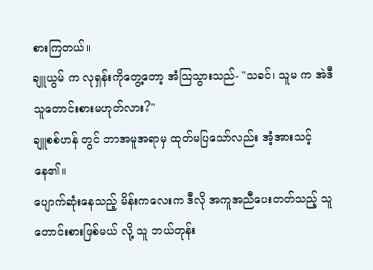စားကြတယ်။
ချူယွမ် က လုရှန်းကိုတွေ့တော့ အံသြသွားသည်- "သခင်၊ သူမ က အဲဒီသူတောင်းစားမဟုတ်လား?"
ချူစစ်ဟန် တွင် ဘာအမူအရာမှ ထုတ်မပြသော်လည်း အံ့အားသင့်နေ၏။
ပျောက်ဆုံးနေသည့် မိန်းကလေးက ဒီလို အကူအညီပေးတတ်သည့် သူတောင်းစားဖြစ်မယ် လို့ သူ ဘယ်တုန်း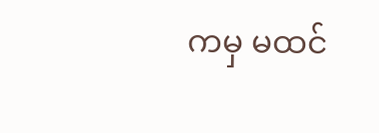ကမှ မထင်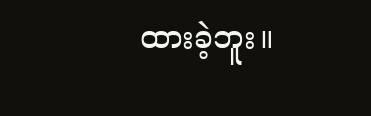ထားခဲ့ဘူး။